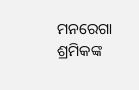ମନରେଗା ଶ୍ରମିକଙ୍କ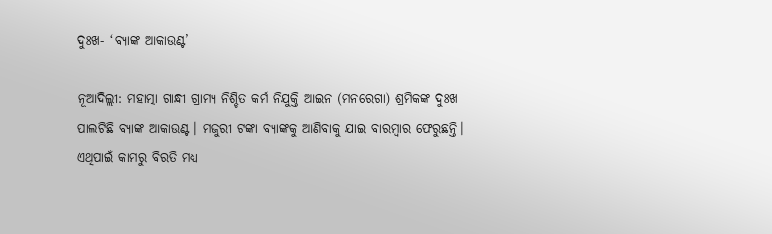ଦୁଃଖ- ‘ବ୍ୟାଙ୍କ ଆକାଉଣ୍ଟ’

ନୂଆଦିଲ୍ଲୀ: ମହାତ୍ମା ଗାନ୍ଧୀ ଗ୍ରାମ୍ୟ ନିଶ୍ଚିତ କର୍ମ ନିଯୁକ୍ତି ଆଇନ (ମନରେଗା) ଶ୍ରମିକଙ୍କ ଦୁଃଖ ପାଲଟିଛି ବ୍ୟାଙ୍କ ଆକାଉଣ୍ଟ। ମଜୁରୀ ଟଙ୍କା ବ୍ୟାଙ୍କକୁ ଆଣିବାକୁ ଯାଇ ବାରମ୍ୱାର ଫେରୁଛନ୍ତି। ଏଥିପାଇଁ କାମରୁ ବିରତି ମଧ୍ୟ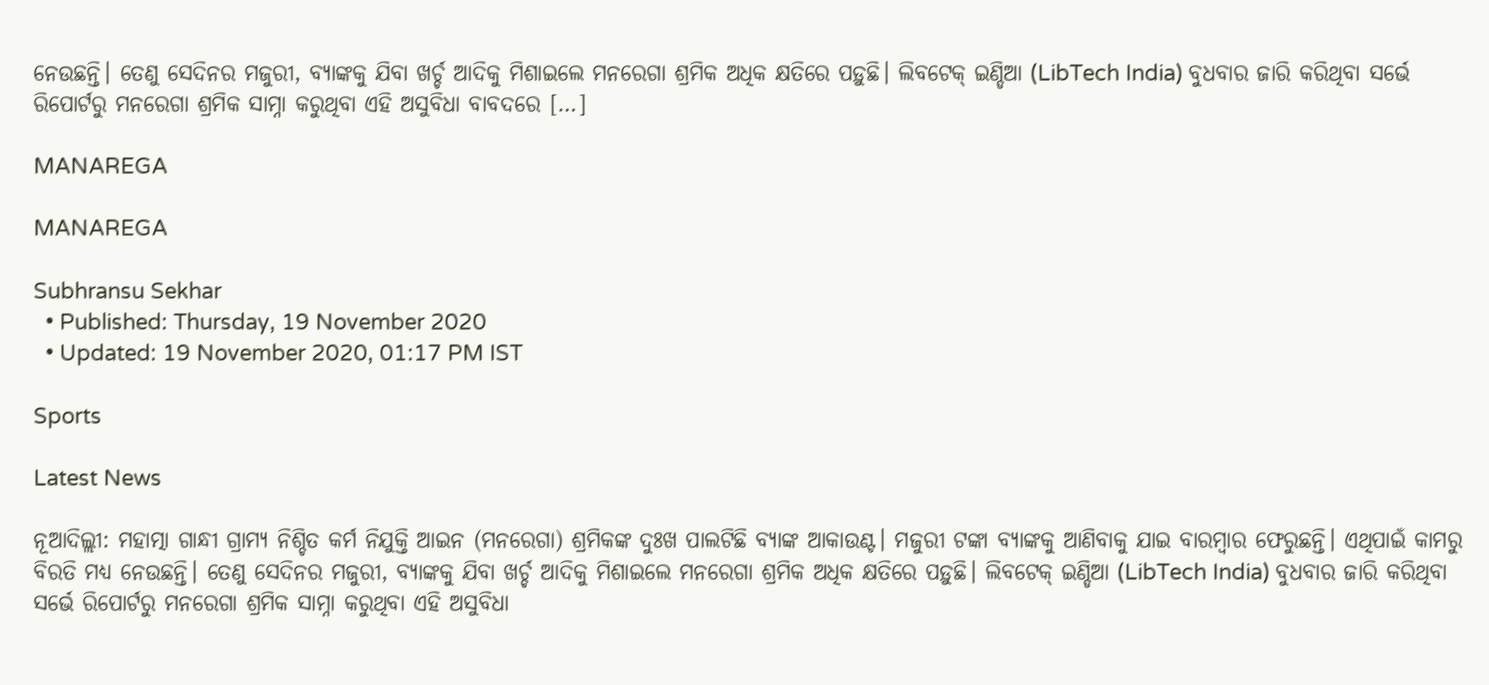ନେଉଛନ୍ତି। ତେଣୁ ସେଦିନର ମଜୁରୀ, ବ୍ୟାଙ୍କକୁ ଯିବା ଖର୍ଚ୍ଚ ଆଦିକୁ ମିଶାଇଲେ ମନରେଗା ଶ୍ରମିକ ଅଧିକ କ୍ଷତିରେ ପଡ଼ୁଛି। ଲିବଟେକ୍ ଇଣ୍ଡିଆ (LibTech India) ବୁଧବାର ଜାରି କରିଥିବା ସର୍ଭେ ରିପୋର୍ଟରୁ ମନରେଗା ଶ୍ରମିକ ସାମ୍ନା କରୁଥିବା ଏହି ଅସୁବିଧା ବାବଦରେ […]

MANAREGA

MANAREGA

Subhransu Sekhar
  • Published: Thursday, 19 November 2020
  • Updated: 19 November 2020, 01:17 PM IST

Sports

Latest News

ନୂଆଦିଲ୍ଲୀ: ମହାତ୍ମା ଗାନ୍ଧୀ ଗ୍ରାମ୍ୟ ନିଶ୍ଚିତ କର୍ମ ନିଯୁକ୍ତି ଆଇନ (ମନରେଗା) ଶ୍ରମିକଙ୍କ ଦୁଃଖ ପାଲଟିଛି ବ୍ୟାଙ୍କ ଆକାଉଣ୍ଟ। ମଜୁରୀ ଟଙ୍କା ବ୍ୟାଙ୍କକୁ ଆଣିବାକୁ ଯାଇ ବାରମ୍ୱାର ଫେରୁଛନ୍ତି। ଏଥିପାଇଁ କାମରୁ ବିରତି ମଧ୍ୟ ନେଉଛନ୍ତି। ତେଣୁ ସେଦିନର ମଜୁରୀ, ବ୍ୟାଙ୍କକୁ ଯିବା ଖର୍ଚ୍ଚ ଆଦିକୁ ମିଶାଇଲେ ମନରେଗା ଶ୍ରମିକ ଅଧିକ କ୍ଷତିରେ ପଡ଼ୁଛି। ଲିବଟେକ୍ ଇଣ୍ଡିଆ (LibTech India) ବୁଧବାର ଜାରି କରିଥିବା ସର୍ଭେ ରିପୋର୍ଟରୁ ମନରେଗା ଶ୍ରମିକ ସାମ୍ନା କରୁଥିବା ଏହି ଅସୁବିଧା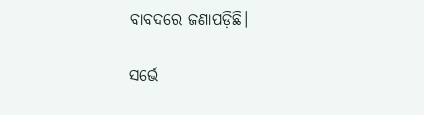ବାବଦରେ ଜଣାପଡ଼ିଛି।

ସର୍ଭେ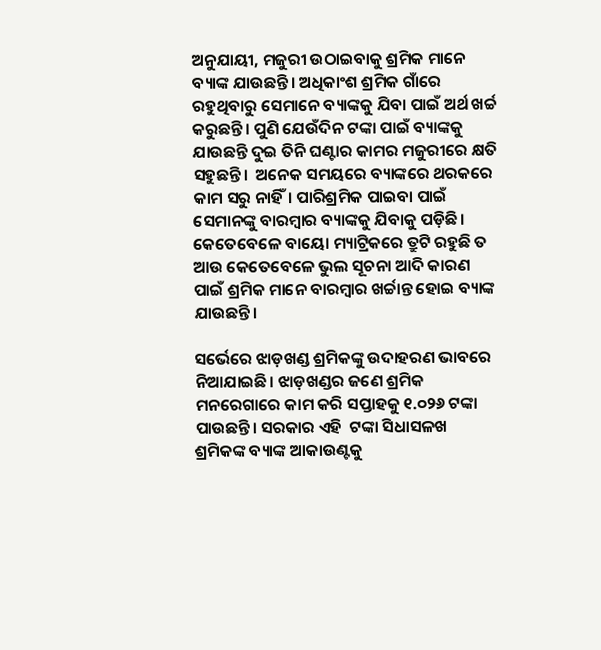ଅନୁଯାୟୀ, ମଜୁରୀ ଉଠାଇବାକୁ ଶ୍ରମିକ ମାନେ ବ୍ୟାଙ୍କ ଯାଉଛନ୍ତି। ଅଧିକାଂଶ ଶ୍ରମିକ ଗାଁରେ ରହୁଥିବାରୁ ସେମାନେ ବ୍ୟାଙ୍କକୁ ଯିବା ପାଇଁ ଅର୍ଥ ଖର୍ଚ୍ଚ କରୁଛନ୍ତି। ପୁଣି ଯେଉଁଦିନ ଟଙ୍କା ପାଇଁ ବ୍ୟାଙ୍କକୁ ଯାଉଛନ୍ତି ଦୁଇ ତିନି ଘଣ୍ଟାର କାମର ମଜୁରୀରେ କ୍ଷତି ସହୁଛନ୍ତି।  ଅନେକ ସମୟରେ ବ୍ୟାଙ୍କରେ ଥରକରେ କାମ ସରୁ ନାହିଁ। ପାରିଶ୍ରମିକ ପାଇବା ପାଇଁ ସେମାନଙ୍କୁ ବାରମ୍ବାର ବ୍ୟାଙ୍କକୁ ଯିବାକୁ ପଡ଼ିଛି। କେତେବେଳେ ବାୟୋ ମ୍ୟାଟ୍ରିକରେ ତ୍ରୁଟି ରହୁଛି ତ ଆଉ କେତେବେଳେ ଭୁଲ ସୂଚନା ଆଦି କାରଣ ପାଇଁ ଶ୍ରମିକ ମାନେ ବାରମ୍ୱାର ଖର୍ଚ୍ଚାନ୍ତ ହୋଇ ବ୍ୟାଙ୍କ ଯାଉଛନ୍ତି।

ସର୍ଭେରେ ଝାଡ଼ଖଣ୍ଡ ଶ୍ରମିକଙ୍କୁ ଉଦାହରଣ ଭାବରେ ନିଆଯାଇଛି। ଝାଡ଼ଖଣ୍ଡର ଜଣେ ଶ୍ରମିକ ମନରେଗାରେ କାମ କରି ସପ୍ତାହକୁ ୧.୦୨୬ ଟଙ୍କା ପାଉଛନ୍ତି। ସରକାର ଏହି  ଟଙ୍କା ସିଧାସଳଖ ଶ୍ରମିକଙ୍କ ବ୍ୟାଙ୍କ ଆକାଉଣ୍ଟକୁ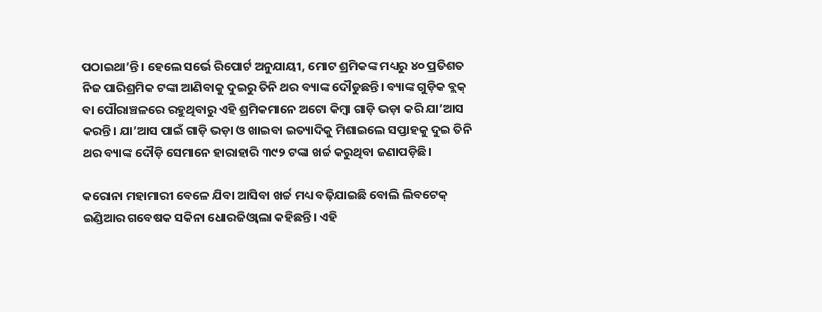ପଠାଇଥା’ନ୍ତି। ହେଲେ ସର୍ଭେ ରିପୋର୍ଟ ଅନୁଯାୟୀ, ମୋଟ ଶ୍ରମିକଙ୍କ ମଧ୍ୟରୁ ୪୦ ପ୍ରତିଶତ ନିଜ ପାରିଶ୍ରମିକ ଟଙ୍କା ଆଣିବାକୁ ଦୁଇରୁ ତିନି ଥର ବ୍ୟାଙ୍କ ଦୌଡୁଛନ୍ତି। ବ୍ୟାଙ୍କ ଗୁଡ଼ିକ ବ୍ଲକ୍ ବା ପୌରାଞ୍ଚଳରେ ରହୁଥିବାରୁ ଏହି ଶ୍ରମିକମାନେ ଅଟୋ କିମ୍ୱା ଗାଡ଼ି ଭଡ଼ା କରି ଯା’ଆସ କରନ୍ତି। ଯା’ଆସ ପାଇଁ ଗାଡ଼ି ଭଡ଼ା ଓ ଖାଇବା ଇତ୍ୟାଦିକୁ ମିଶାଇଲେ ସପ୍ତାହକୁ ଦୁଇ ତିନି ଥର ବ୍ୟାଙ୍କ ଦୌଡ଼ି ସେମାନେ ହାରାହାରି ୩୯୨ ଟଙ୍କା ଖର୍ଚ୍ଚ କରୁଥିବା ଜଣାପଡ଼ିଛି।

କରୋନା ମହାମାରୀ ବେଳେ ଯିବା ଆସିବା ଖର୍ଚ୍ଚ ମଧ୍ୟ ବଢ଼ିଯାଇଛି ବୋଲି ଲିବଟେକ୍ ଇଣ୍ଡିଆର ଗବେଷକ ସକିନା ଧୋରଜିଓ୍ୱାଲା କହିଛନ୍ତି। ଏହି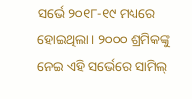ସର୍ଭେ ୨୦୧୮-୧୯ ମଧ୍ୟରେ ହୋଇଥିଲା। ୨୦୦୦ ଶ୍ରମିକଙ୍କୁ ନେଇ ଏହି ସର୍ଭେରେ ସାମିଲ୍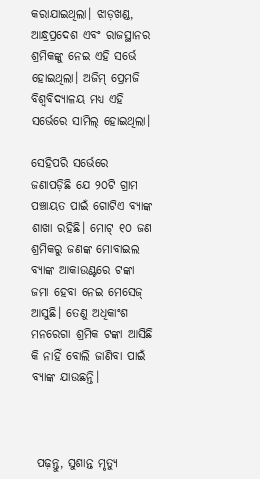କରାଯାଇଥିଲା। ଝାଡ଼ଖଣ୍ଡ, ଆନ୍ଧ୍ରପ୍ରଦେଶ ଏବଂ ରାଜସ୍ଥାନର ଶ୍ରମିକଙ୍କୁ ନେଇ ଏହି ସର୍ଭେ ହୋଇଥିଲା। ଅଜିମ୍ ପ୍ରେମଜି ବିଶ୍ୱବିଦ୍ୟାଳୟ ମଧ୍ୟ ଏହି ସର୍ଭେରେ ସାମିଲ୍ ହୋଇଥିଲା।

ସେହିପରି ସର୍ଭେରେ ଜଣାପଡ଼ିଛି ଯେ ୨୦ଟି ଗ୍ରାମ ପଞ୍ଚାୟତ ପାଇଁ ଗୋଟିଏ ବ୍ୟାଙ୍କ ଶାଖା ରହିଛି। ମୋଟ୍ ୧୦ ଜଣ ଶ୍ରମିକରୁ ଜଣଙ୍କ ମୋବାଇଲ ବ୍ୟାଙ୍କ ଆକାଉଣ୍ଟରେ ଟଙ୍କା ଜମା ହେବା ନେଇ ମେସେଜ୍ ଆସୁଛି। ତେଣୁ ଅଧିକାଂଶ ମନରେଗା ଶ୍ରମିକ ଟଙ୍କା ଆସିଛି କି ନାହିଁ ବୋଲି ଜାଣିବା ପାଇଁ ବ୍ୟାଙ୍କ ଯାଉଛନ୍ତି।



 ପଢ଼ନ୍ତୁ, ସୁଶାନ୍ତ ମୃତ୍ୟୁ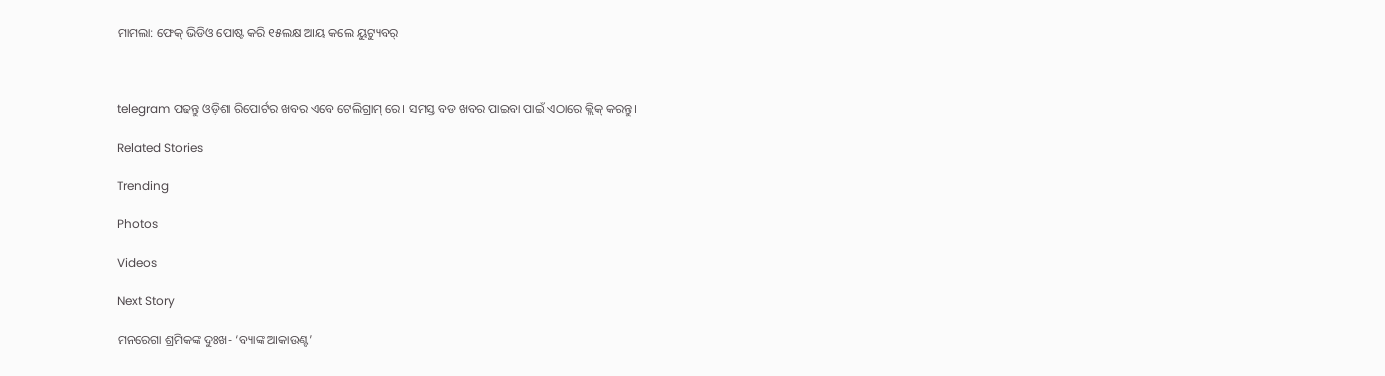ମାମଲା: ଫେକ୍ ଭିଡିଓ ପୋଷ୍ଟ କରି ୧୫ଲକ୍ଷ ଆୟ କଲେ ୟୁଟ୍ୟୁବର୍



telegram ପଢନ୍ତୁ ଓଡ଼ିଶା ରିପୋର୍ଟର ଖବର ଏବେ ଟେଲିଗ୍ରାମ୍ ରେ। ସମସ୍ତ ବଡ ଖବର ପାଇବା ପାଇଁ ଏଠାରେ କ୍ଲିକ୍ କରନ୍ତୁ।

Related Stories

Trending

Photos

Videos

Next Story

ମନରେଗା ଶ୍ରମିକଙ୍କ ଦୁଃଖ- ‘ବ୍ୟାଙ୍କ ଆକାଉଣ୍ଟ’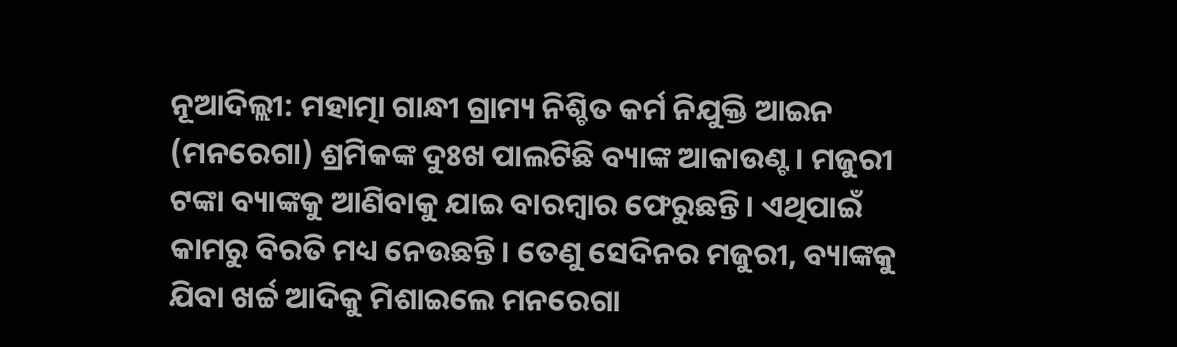ନୂଆଦିଲ୍ଲୀ: ମହାତ୍ମା ଗାନ୍ଧୀ ଗ୍ରାମ୍ୟ ନିଶ୍ଚିତ କର୍ମ ନିଯୁକ୍ତି ଆଇନ (ମନରେଗା) ଶ୍ରମିକଙ୍କ ଦୁଃଖ ପାଲଟିଛି ବ୍ୟାଙ୍କ ଆକାଉଣ୍ଟ। ମଜୁରୀ ଟଙ୍କା ବ୍ୟାଙ୍କକୁ ଆଣିବାକୁ ଯାଇ ବାରମ୍ୱାର ଫେରୁଛନ୍ତି। ଏଥିପାଇଁ କାମରୁ ବିରତି ମଧ୍ୟ ନେଉଛନ୍ତି। ତେଣୁ ସେଦିନର ମଜୁରୀ, ବ୍ୟାଙ୍କକୁ ଯିବା ଖର୍ଚ୍ଚ ଆଦିକୁ ମିଶାଇଲେ ମନରେଗା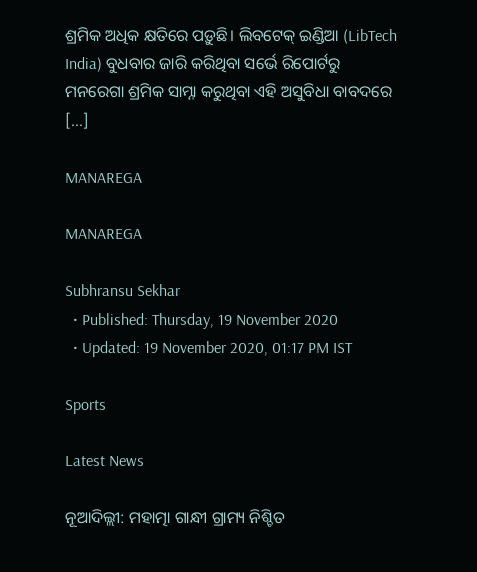ଶ୍ରମିକ ଅଧିକ କ୍ଷତିରେ ପଡ଼ୁଛି। ଲିବଟେକ୍ ଇଣ୍ଡିଆ (LibTech India) ବୁଧବାର ଜାରି କରିଥିବା ସର୍ଭେ ରିପୋର୍ଟରୁ ମନରେଗା ଶ୍ରମିକ ସାମ୍ନା କରୁଥିବା ଏହି ଅସୁବିଧା ବାବଦରେ […]

MANAREGA

MANAREGA

Subhransu Sekhar
  • Published: Thursday, 19 November 2020
  • Updated: 19 November 2020, 01:17 PM IST

Sports

Latest News

ନୂଆଦିଲ୍ଲୀ: ମହାତ୍ମା ଗାନ୍ଧୀ ଗ୍ରାମ୍ୟ ନିଶ୍ଚିତ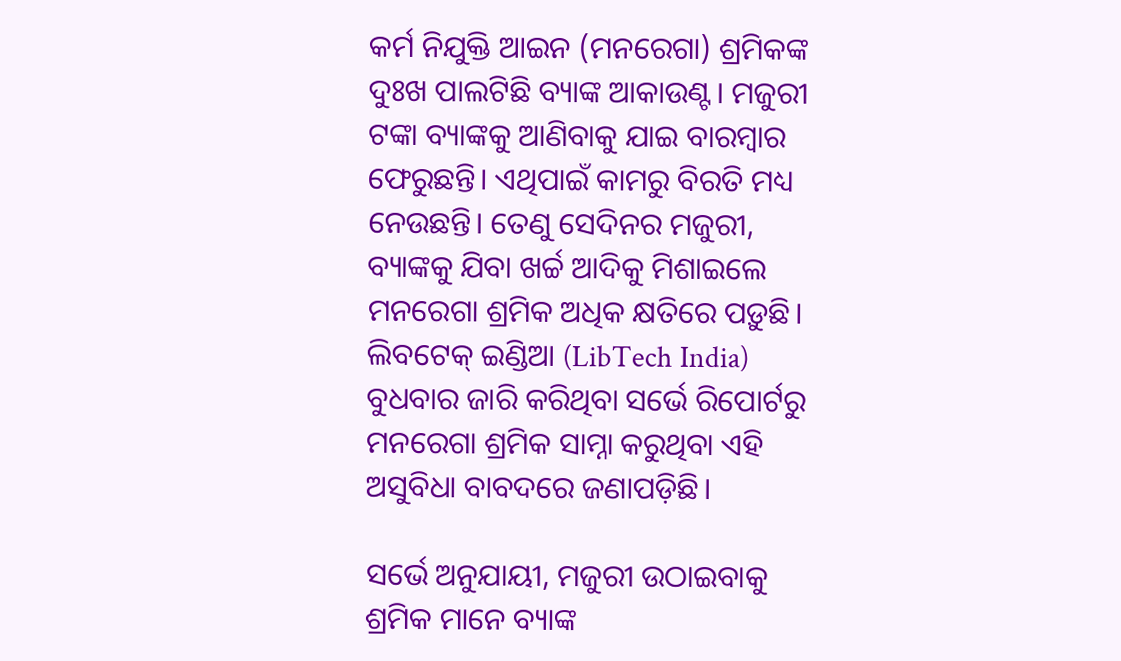କର୍ମ ନିଯୁକ୍ତି ଆଇନ (ମନରେଗା) ଶ୍ରମିକଙ୍କ ଦୁଃଖ ପାଲଟିଛି ବ୍ୟାଙ୍କ ଆକାଉଣ୍ଟ। ମଜୁରୀ ଟଙ୍କା ବ୍ୟାଙ୍କକୁ ଆଣିବାକୁ ଯାଇ ବାରମ୍ୱାର ଫେରୁଛନ୍ତି। ଏଥିପାଇଁ କାମରୁ ବିରତି ମଧ୍ୟ ନେଉଛନ୍ତି। ତେଣୁ ସେଦିନର ମଜୁରୀ, ବ୍ୟାଙ୍କକୁ ଯିବା ଖର୍ଚ୍ଚ ଆଦିକୁ ମିଶାଇଲେ ମନରେଗା ଶ୍ରମିକ ଅଧିକ କ୍ଷତିରେ ପଡ଼ୁଛି। ଲିବଟେକ୍ ଇଣ୍ଡିଆ (LibTech India) ବୁଧବାର ଜାରି କରିଥିବା ସର୍ଭେ ରିପୋର୍ଟରୁ ମନରେଗା ଶ୍ରମିକ ସାମ୍ନା କରୁଥିବା ଏହି ଅସୁବିଧା ବାବଦରେ ଜଣାପଡ଼ିଛି।

ସର୍ଭେ ଅନୁଯାୟୀ, ମଜୁରୀ ଉଠାଇବାକୁ ଶ୍ରମିକ ମାନେ ବ୍ୟାଙ୍କ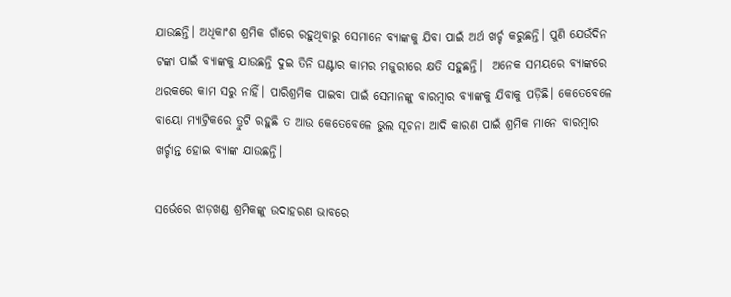ଯାଉଛନ୍ତି। ଅଧିକାଂଶ ଶ୍ରମିକ ଗାଁରେ ରହୁଥିବାରୁ ସେମାନେ ବ୍ୟାଙ୍କକୁ ଯିବା ପାଇଁ ଅର୍ଥ ଖର୍ଚ୍ଚ କରୁଛନ୍ତି। ପୁଣି ଯେଉଁଦିନ ଟଙ୍କା ପାଇଁ ବ୍ୟାଙ୍କକୁ ଯାଉଛନ୍ତି ଦୁଇ ତିନି ଘଣ୍ଟାର କାମର ମଜୁରୀରେ କ୍ଷତି ସହୁଛନ୍ତି।  ଅନେକ ସମୟରେ ବ୍ୟାଙ୍କରେ ଥରକରେ କାମ ସରୁ ନାହିଁ। ପାରିଶ୍ରମିକ ପାଇବା ପାଇଁ ସେମାନଙ୍କୁ ବାରମ୍ବାର ବ୍ୟାଙ୍କକୁ ଯିବାକୁ ପଡ଼ିଛି। କେତେବେଳେ ବାୟୋ ମ୍ୟାଟ୍ରିକରେ ତ୍ରୁଟି ରହୁଛି ତ ଆଉ କେତେବେଳେ ଭୁଲ ସୂଚନା ଆଦି କାରଣ ପାଇଁ ଶ୍ରମିକ ମାନେ ବାରମ୍ୱାର ଖର୍ଚ୍ଚାନ୍ତ ହୋଇ ବ୍ୟାଙ୍କ ଯାଉଛନ୍ତି।

ସର୍ଭେରେ ଝାଡ଼ଖଣ୍ଡ ଶ୍ରମିକଙ୍କୁ ଉଦାହରଣ ଭାବରେ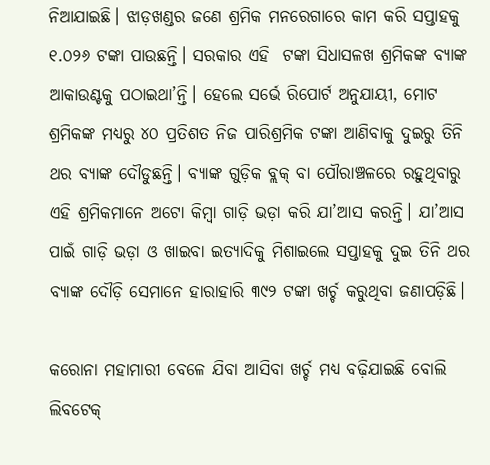ନିଆଯାଇଛି। ଝାଡ଼ଖଣ୍ଡର ଜଣେ ଶ୍ରମିକ ମନରେଗାରେ କାମ କରି ସପ୍ତାହକୁ ୧.୦୨୬ ଟଙ୍କା ପାଉଛନ୍ତି। ସରକାର ଏହି  ଟଙ୍କା ସିଧାସଳଖ ଶ୍ରମିକଙ୍କ ବ୍ୟାଙ୍କ ଆକାଉଣ୍ଟକୁ ପଠାଇଥା’ନ୍ତି। ହେଲେ ସର୍ଭେ ରିପୋର୍ଟ ଅନୁଯାୟୀ, ମୋଟ ଶ୍ରମିକଙ୍କ ମଧ୍ୟରୁ ୪୦ ପ୍ରତିଶତ ନିଜ ପାରିଶ୍ରମିକ ଟଙ୍କା ଆଣିବାକୁ ଦୁଇରୁ ତିନି ଥର ବ୍ୟାଙ୍କ ଦୌଡୁଛନ୍ତି। ବ୍ୟାଙ୍କ ଗୁଡ଼ିକ ବ୍ଲକ୍ ବା ପୌରାଞ୍ଚଳରେ ରହୁଥିବାରୁ ଏହି ଶ୍ରମିକମାନେ ଅଟୋ କିମ୍ୱା ଗାଡ଼ି ଭଡ଼ା କରି ଯା’ଆସ କରନ୍ତି। ଯା’ଆସ ପାଇଁ ଗାଡ଼ି ଭଡ଼ା ଓ ଖାଇବା ଇତ୍ୟାଦିକୁ ମିଶାଇଲେ ସପ୍ତାହକୁ ଦୁଇ ତିନି ଥର ବ୍ୟାଙ୍କ ଦୌଡ଼ି ସେମାନେ ହାରାହାରି ୩୯୨ ଟଙ୍କା ଖର୍ଚ୍ଚ କରୁଥିବା ଜଣାପଡ଼ିଛି।

କରୋନା ମହାମାରୀ ବେଳେ ଯିବା ଆସିବା ଖର୍ଚ୍ଚ ମଧ୍ୟ ବଢ଼ିଯାଇଛି ବୋଲି ଲିବଟେକ୍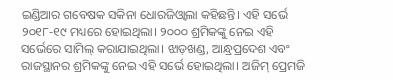ଇଣ୍ଡିଆର ଗବେଷକ ସକିନା ଧୋରଜିଓ୍ୱାଲା କହିଛନ୍ତି। ଏହି ସର୍ଭେ ୨୦୧୮-୧୯ ମଧ୍ୟରେ ହୋଇଥିଲା। ୨୦୦୦ ଶ୍ରମିକଙ୍କୁ ନେଇ ଏହି ସର୍ଭେରେ ସାମିଲ୍ କରାଯାଇଥିଲା। ଝାଡ଼ଖଣ୍ଡ, ଆନ୍ଧ୍ରପ୍ରଦେଶ ଏବଂ ରାଜସ୍ଥାନର ଶ୍ରମିକଙ୍କୁ ନେଇ ଏହି ସର୍ଭେ ହୋଇଥିଲା। ଅଜିମ୍ ପ୍ରେମଜି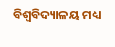ବିଶ୍ୱବିଦ୍ୟାଳୟ ମଧ୍ୟ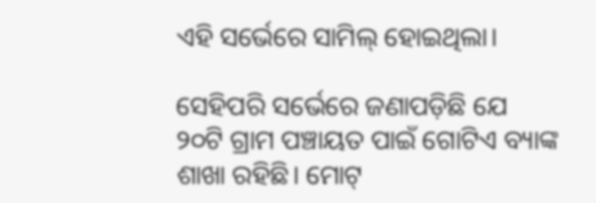ଏହି ସର୍ଭେରେ ସାମିଲ୍ ହୋଇଥିଲା।

ସେହିପରି ସର୍ଭେରେ ଜଣାପଡ଼ିଛି ଯେ ୨୦ଟି ଗ୍ରାମ ପଞ୍ଚାୟତ ପାଇଁ ଗୋଟିଏ ବ୍ୟାଙ୍କ ଶାଖା ରହିଛି। ମୋଟ୍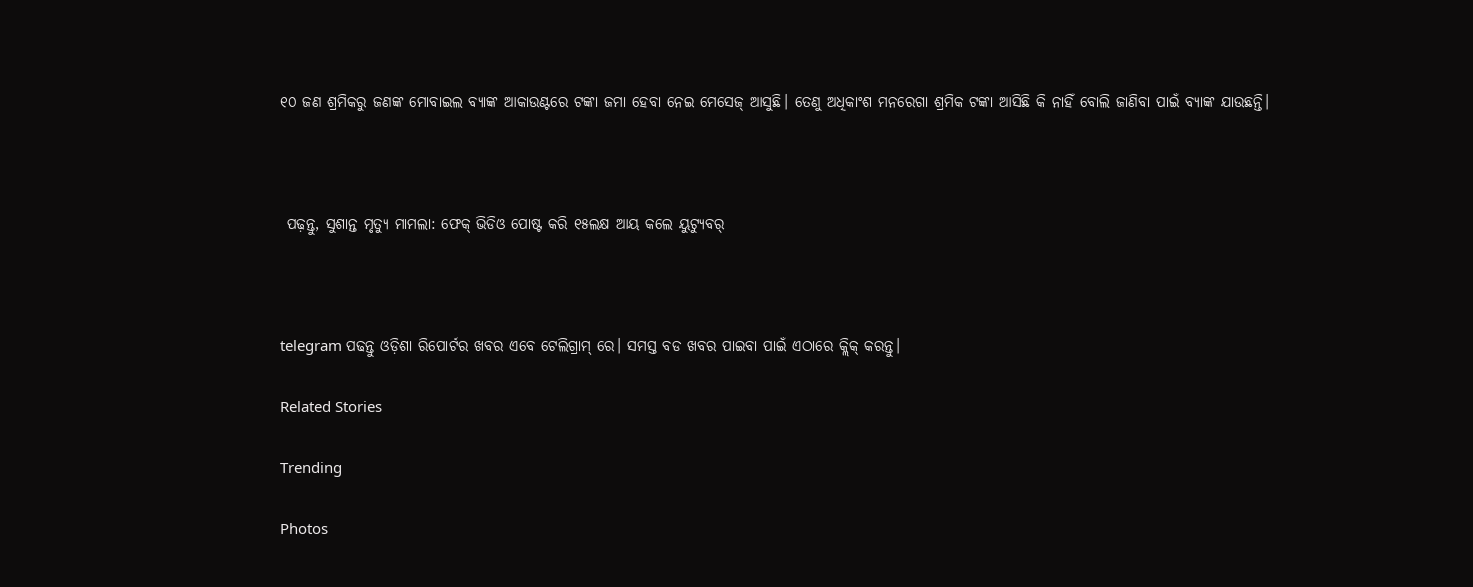୧୦ ଜଣ ଶ୍ରମିକରୁ ଜଣଙ୍କ ମୋବାଇଲ ବ୍ୟାଙ୍କ ଆକାଉଣ୍ଟରେ ଟଙ୍କା ଜମା ହେବା ନେଇ ମେସେଜ୍ ଆସୁଛି। ତେଣୁ ଅଧିକାଂଶ ମନରେଗା ଶ୍ରମିକ ଟଙ୍କା ଆସିଛି କି ନାହିଁ ବୋଲି ଜାଣିବା ପାଇଁ ବ୍ୟାଙ୍କ ଯାଉଛନ୍ତି।



 ପଢ଼ନ୍ତୁ, ସୁଶାନ୍ତ ମୃତ୍ୟୁ ମାମଲା: ଫେକ୍ ଭିଡିଓ ପୋଷ୍ଟ କରି ୧୫ଲକ୍ଷ ଆୟ କଲେ ୟୁଟ୍ୟୁବର୍



telegram ପଢନ୍ତୁ ଓଡ଼ିଶା ରିପୋର୍ଟର ଖବର ଏବେ ଟେଲିଗ୍ରାମ୍ ରେ। ସମସ୍ତ ବଡ ଖବର ପାଇବା ପାଇଁ ଏଠାରେ କ୍ଲିକ୍ କରନ୍ତୁ।

Related Stories

Trending

Photos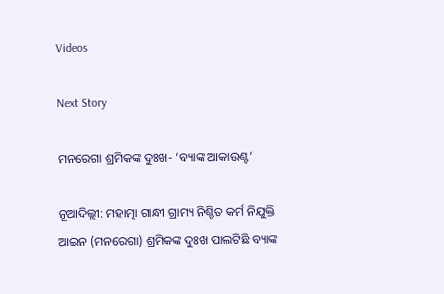Videos

Next Story

ମନରେଗା ଶ୍ରମିକଙ୍କ ଦୁଃଖ- ‘ବ୍ୟାଙ୍କ ଆକାଉଣ୍ଟ’

ନୂଆଦିଲ୍ଲୀ: ମହାତ୍ମା ଗାନ୍ଧୀ ଗ୍ରାମ୍ୟ ନିଶ୍ଚିତ କର୍ମ ନିଯୁକ୍ତି ଆଇନ (ମନରେଗା) ଶ୍ରମିକଙ୍କ ଦୁଃଖ ପାଲଟିଛି ବ୍ୟାଙ୍କ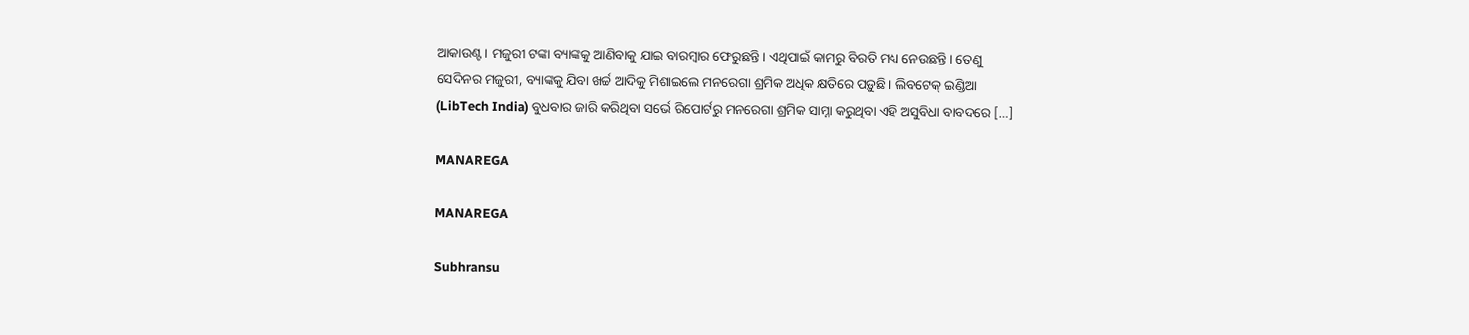ଆକାଉଣ୍ଟ। ମଜୁରୀ ଟଙ୍କା ବ୍ୟାଙ୍କକୁ ଆଣିବାକୁ ଯାଇ ବାରମ୍ୱାର ଫେରୁଛନ୍ତି। ଏଥିପାଇଁ କାମରୁ ବିରତି ମଧ୍ୟ ନେଉଛନ୍ତି। ତେଣୁ ସେଦିନର ମଜୁରୀ, ବ୍ୟାଙ୍କକୁ ଯିବା ଖର୍ଚ୍ଚ ଆଦିକୁ ମିଶାଇଲେ ମନରେଗା ଶ୍ରମିକ ଅଧିକ କ୍ଷତିରେ ପଡ଼ୁଛି। ଲିବଟେକ୍ ଇଣ୍ଡିଆ (LibTech India) ବୁଧବାର ଜାରି କରିଥିବା ସର୍ଭେ ରିପୋର୍ଟରୁ ମନରେଗା ଶ୍ରମିକ ସାମ୍ନା କରୁଥିବା ଏହି ଅସୁବିଧା ବାବଦରେ […]

MANAREGA

MANAREGA

Subhransu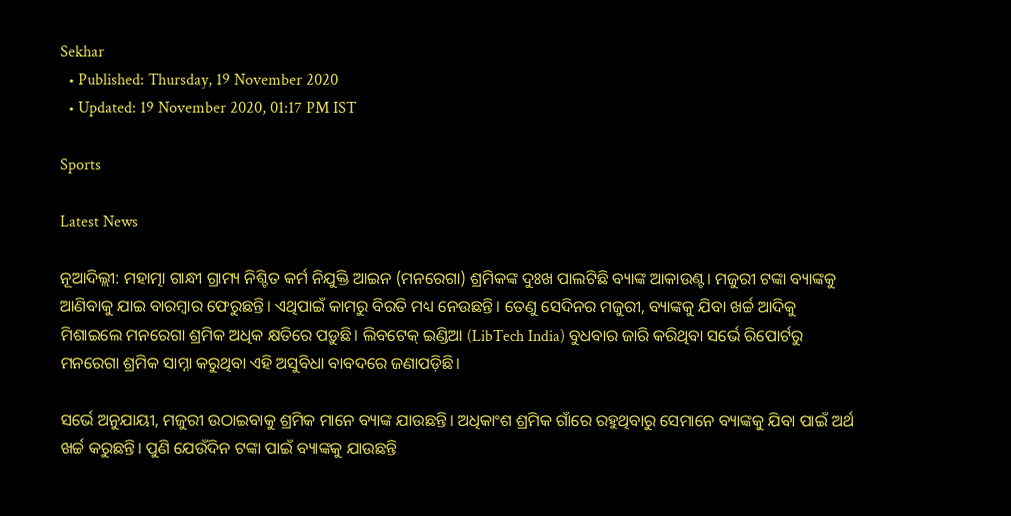Sekhar
  • Published: Thursday, 19 November 2020
  • Updated: 19 November 2020, 01:17 PM IST

Sports

Latest News

ନୂଆଦିଲ୍ଲୀ: ମହାତ୍ମା ଗାନ୍ଧୀ ଗ୍ରାମ୍ୟ ନିଶ୍ଚିତ କର୍ମ ନିଯୁକ୍ତି ଆଇନ (ମନରେଗା) ଶ୍ରମିକଙ୍କ ଦୁଃଖ ପାଲଟିଛି ବ୍ୟାଙ୍କ ଆକାଉଣ୍ଟ। ମଜୁରୀ ଟଙ୍କା ବ୍ୟାଙ୍କକୁ ଆଣିବାକୁ ଯାଇ ବାରମ୍ୱାର ଫେରୁଛନ୍ତି। ଏଥିପାଇଁ କାମରୁ ବିରତି ମଧ୍ୟ ନେଉଛନ୍ତି। ତେଣୁ ସେଦିନର ମଜୁରୀ, ବ୍ୟାଙ୍କକୁ ଯିବା ଖର୍ଚ୍ଚ ଆଦିକୁ ମିଶାଇଲେ ମନରେଗା ଶ୍ରମିକ ଅଧିକ କ୍ଷତିରେ ପଡ଼ୁଛି। ଲିବଟେକ୍ ଇଣ୍ଡିଆ (LibTech India) ବୁଧବାର ଜାରି କରିଥିବା ସର୍ଭେ ରିପୋର୍ଟରୁ ମନରେଗା ଶ୍ରମିକ ସାମ୍ନା କରୁଥିବା ଏହି ଅସୁବିଧା ବାବଦରେ ଜଣାପଡ଼ିଛି।

ସର୍ଭେ ଅନୁଯାୟୀ, ମଜୁରୀ ଉଠାଇବାକୁ ଶ୍ରମିକ ମାନେ ବ୍ୟାଙ୍କ ଯାଉଛନ୍ତି। ଅଧିକାଂଶ ଶ୍ରମିକ ଗାଁରେ ରହୁଥିବାରୁ ସେମାନେ ବ୍ୟାଙ୍କକୁ ଯିବା ପାଇଁ ଅର୍ଥ ଖର୍ଚ୍ଚ କରୁଛନ୍ତି। ପୁଣି ଯେଉଁଦିନ ଟଙ୍କା ପାଇଁ ବ୍ୟାଙ୍କକୁ ଯାଉଛନ୍ତି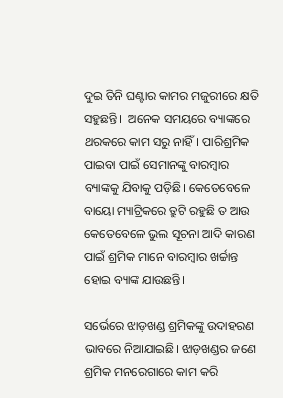ଦୁଇ ତିନି ଘଣ୍ଟାର କାମର ମଜୁରୀରେ କ୍ଷତି ସହୁଛନ୍ତି।  ଅନେକ ସମୟରେ ବ୍ୟାଙ୍କରେ ଥରକରେ କାମ ସରୁ ନାହିଁ। ପାରିଶ୍ରମିକ ପାଇବା ପାଇଁ ସେମାନଙ୍କୁ ବାରମ୍ବାର ବ୍ୟାଙ୍କକୁ ଯିବାକୁ ପଡ଼ିଛି। କେତେବେଳେ ବାୟୋ ମ୍ୟାଟ୍ରିକରେ ତ୍ରୁଟି ରହୁଛି ତ ଆଉ କେତେବେଳେ ଭୁଲ ସୂଚନା ଆଦି କାରଣ ପାଇଁ ଶ୍ରମିକ ମାନେ ବାରମ୍ୱାର ଖର୍ଚ୍ଚାନ୍ତ ହୋଇ ବ୍ୟାଙ୍କ ଯାଉଛନ୍ତି।

ସର୍ଭେରେ ଝାଡ଼ଖଣ୍ଡ ଶ୍ରମିକଙ୍କୁ ଉଦାହରଣ ଭାବରେ ନିଆଯାଇଛି। ଝାଡ଼ଖଣ୍ଡର ଜଣେ ଶ୍ରମିକ ମନରେଗାରେ କାମ କରି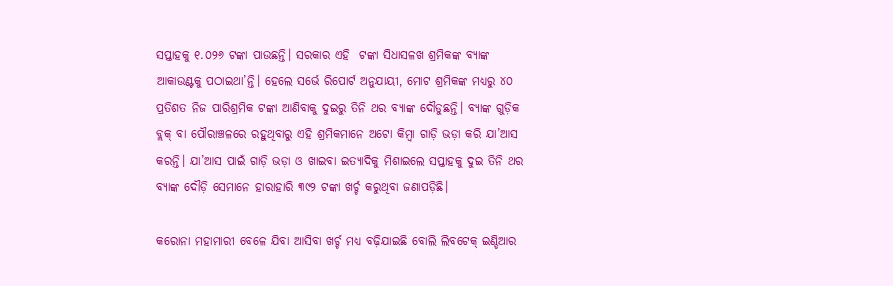ସପ୍ତାହକୁ ୧.୦୨୬ ଟଙ୍କା ପାଉଛନ୍ତି। ସରକାର ଏହି  ଟଙ୍କା ସିଧାସଳଖ ଶ୍ରମିକଙ୍କ ବ୍ୟାଙ୍କ ଆକାଉଣ୍ଟକୁ ପଠାଇଥା’ନ୍ତି। ହେଲେ ସର୍ଭେ ରିପୋର୍ଟ ଅନୁଯାୟୀ, ମୋଟ ଶ୍ରମିକଙ୍କ ମଧ୍ୟରୁ ୪୦ ପ୍ରତିଶତ ନିଜ ପାରିଶ୍ରମିକ ଟଙ୍କା ଆଣିବାକୁ ଦୁଇରୁ ତିନି ଥର ବ୍ୟାଙ୍କ ଦୌଡୁଛନ୍ତି। ବ୍ୟାଙ୍କ ଗୁଡ଼ିକ ବ୍ଲକ୍ ବା ପୌରାଞ୍ଚଳରେ ରହୁଥିବାରୁ ଏହି ଶ୍ରମିକମାନେ ଅଟୋ କିମ୍ୱା ଗାଡ଼ି ଭଡ଼ା କରି ଯା’ଆସ କରନ୍ତି। ଯା’ଆସ ପାଇଁ ଗାଡ଼ି ଭଡ଼ା ଓ ଖାଇବା ଇତ୍ୟାଦିକୁ ମିଶାଇଲେ ସପ୍ତାହକୁ ଦୁଇ ତିନି ଥର ବ୍ୟାଙ୍କ ଦୌଡ଼ି ସେମାନେ ହାରାହାରି ୩୯୨ ଟଙ୍କା ଖର୍ଚ୍ଚ କରୁଥିବା ଜଣାପଡ଼ିଛି।

କରୋନା ମହାମାରୀ ବେଳେ ଯିବା ଆସିବା ଖର୍ଚ୍ଚ ମଧ୍ୟ ବଢ଼ିଯାଇଛି ବୋଲି ଲିବଟେକ୍ ଇଣ୍ଡିଆର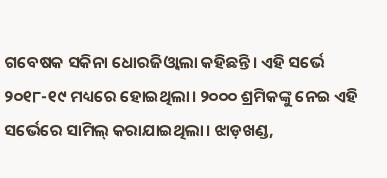ଗବେଷକ ସକିନା ଧୋରଜିଓ୍ୱାଲା କହିଛନ୍ତି। ଏହି ସର୍ଭେ ୨୦୧୮-୧୯ ମଧ୍ୟରେ ହୋଇଥିଲା। ୨୦୦୦ ଶ୍ରମିକଙ୍କୁ ନେଇ ଏହି ସର୍ଭେରେ ସାମିଲ୍ କରାଯାଇଥିଲା। ଝାଡ଼ଖଣ୍ଡ,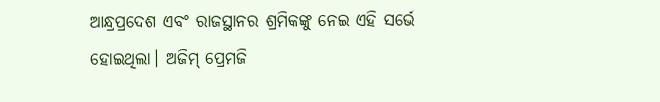ଆନ୍ଧ୍ରପ୍ରଦେଶ ଏବଂ ରାଜସ୍ଥାନର ଶ୍ରମିକଙ୍କୁ ନେଇ ଏହି ସର୍ଭେ ହୋଇଥିଲା। ଅଜିମ୍ ପ୍ରେମଜି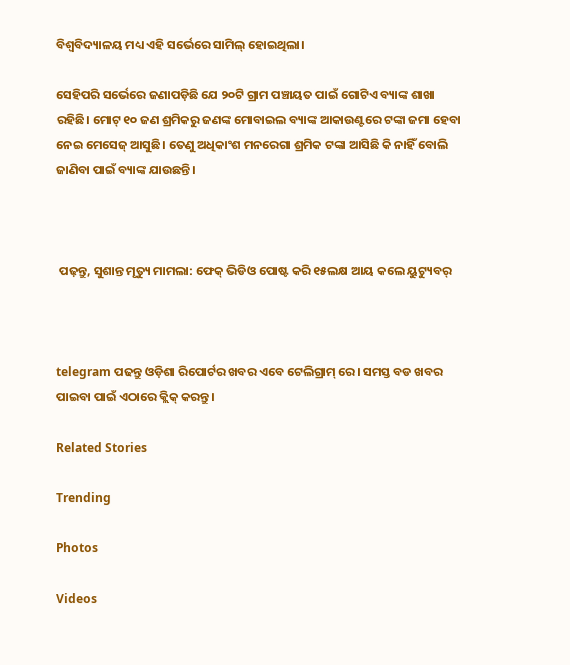ବିଶ୍ୱବିଦ୍ୟାଳୟ ମଧ୍ୟ ଏହି ସର୍ଭେରେ ସାମିଲ୍ ହୋଇଥିଲା।

ସେହିପରି ସର୍ଭେରେ ଜଣାପଡ଼ିଛି ଯେ ୨୦ଟି ଗ୍ରାମ ପଞ୍ଚାୟତ ପାଇଁ ଗୋଟିଏ ବ୍ୟାଙ୍କ ଶାଖା ରହିଛି। ମୋଟ୍ ୧୦ ଜଣ ଶ୍ରମିକରୁ ଜଣଙ୍କ ମୋବାଇଲ ବ୍ୟାଙ୍କ ଆକାଉଣ୍ଟରେ ଟଙ୍କା ଜମା ହେବା ନେଇ ମେସେଜ୍ ଆସୁଛି। ତେଣୁ ଅଧିକାଂଶ ମନରେଗା ଶ୍ରମିକ ଟଙ୍କା ଆସିଛି କି ନାହିଁ ବୋଲି ଜାଣିବା ପାଇଁ ବ୍ୟାଙ୍କ ଯାଉଛନ୍ତି।



 ପଢ଼ନ୍ତୁ, ସୁଶାନ୍ତ ମୃତ୍ୟୁ ମାମଲା: ଫେକ୍ ଭିଡିଓ ପୋଷ୍ଟ କରି ୧୫ଲକ୍ଷ ଆୟ କଲେ ୟୁଟ୍ୟୁବର୍



telegram ପଢନ୍ତୁ ଓଡ଼ିଶା ରିପୋର୍ଟର ଖବର ଏବେ ଟେଲିଗ୍ରାମ୍ ରେ। ସମସ୍ତ ବଡ ଖବର ପାଇବା ପାଇଁ ଏଠାରେ କ୍ଲିକ୍ କରନ୍ତୁ।

Related Stories

Trending

Photos

Videos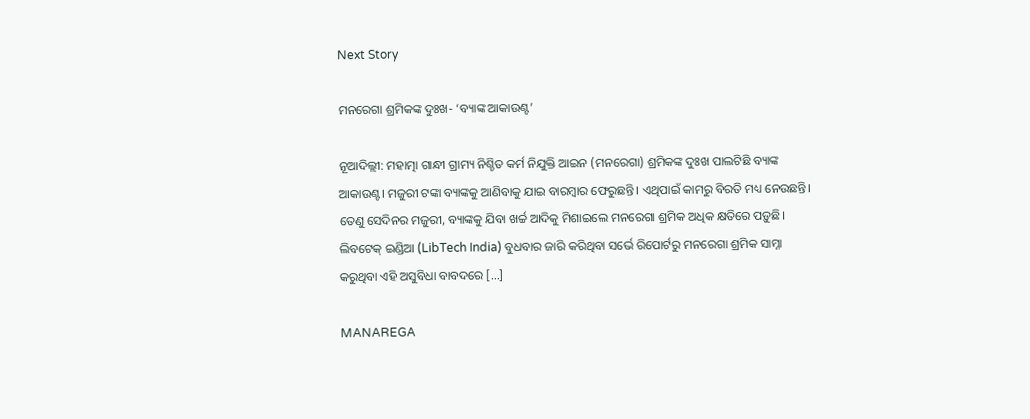Next Story

ମନରେଗା ଶ୍ରମିକଙ୍କ ଦୁଃଖ- ‘ବ୍ୟାଙ୍କ ଆକାଉଣ୍ଟ’

ନୂଆଦିଲ୍ଲୀ: ମହାତ୍ମା ଗାନ୍ଧୀ ଗ୍ରାମ୍ୟ ନିଶ୍ଚିତ କର୍ମ ନିଯୁକ୍ତି ଆଇନ (ମନରେଗା) ଶ୍ରମିକଙ୍କ ଦୁଃଖ ପାଲଟିଛି ବ୍ୟାଙ୍କ ଆକାଉଣ୍ଟ। ମଜୁରୀ ଟଙ୍କା ବ୍ୟାଙ୍କକୁ ଆଣିବାକୁ ଯାଇ ବାରମ୍ୱାର ଫେରୁଛନ୍ତି। ଏଥିପାଇଁ କାମରୁ ବିରତି ମଧ୍ୟ ନେଉଛନ୍ତି। ତେଣୁ ସେଦିନର ମଜୁରୀ, ବ୍ୟାଙ୍କକୁ ଯିବା ଖର୍ଚ୍ଚ ଆଦିକୁ ମିଶାଇଲେ ମନରେଗା ଶ୍ରମିକ ଅଧିକ କ୍ଷତିରେ ପଡ଼ୁଛି। ଲିବଟେକ୍ ଇଣ୍ଡିଆ (LibTech India) ବୁଧବାର ଜାରି କରିଥିବା ସର୍ଭେ ରିପୋର୍ଟରୁ ମନରେଗା ଶ୍ରମିକ ସାମ୍ନା କରୁଥିବା ଏହି ଅସୁବିଧା ବାବଦରେ […]

MANAREGA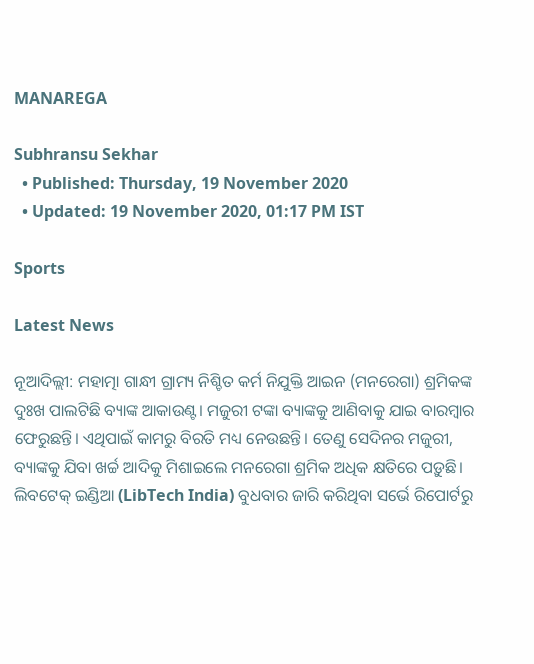MANAREGA

Subhransu Sekhar
  • Published: Thursday, 19 November 2020
  • Updated: 19 November 2020, 01:17 PM IST

Sports

Latest News

ନୂଆଦିଲ୍ଲୀ: ମହାତ୍ମା ଗାନ୍ଧୀ ଗ୍ରାମ୍ୟ ନିଶ୍ଚିତ କର୍ମ ନିଯୁକ୍ତି ଆଇନ (ମନରେଗା) ଶ୍ରମିକଙ୍କ ଦୁଃଖ ପାଲଟିଛି ବ୍ୟାଙ୍କ ଆକାଉଣ୍ଟ। ମଜୁରୀ ଟଙ୍କା ବ୍ୟାଙ୍କକୁ ଆଣିବାକୁ ଯାଇ ବାରମ୍ୱାର ଫେରୁଛନ୍ତି। ଏଥିପାଇଁ କାମରୁ ବିରତି ମଧ୍ୟ ନେଉଛନ୍ତି। ତେଣୁ ସେଦିନର ମଜୁରୀ, ବ୍ୟାଙ୍କକୁ ଯିବା ଖର୍ଚ୍ଚ ଆଦିକୁ ମିଶାଇଲେ ମନରେଗା ଶ୍ରମିକ ଅଧିକ କ୍ଷତିରେ ପଡ଼ୁଛି। ଲିବଟେକ୍ ଇଣ୍ଡିଆ (LibTech India) ବୁଧବାର ଜାରି କରିଥିବା ସର୍ଭେ ରିପୋର୍ଟରୁ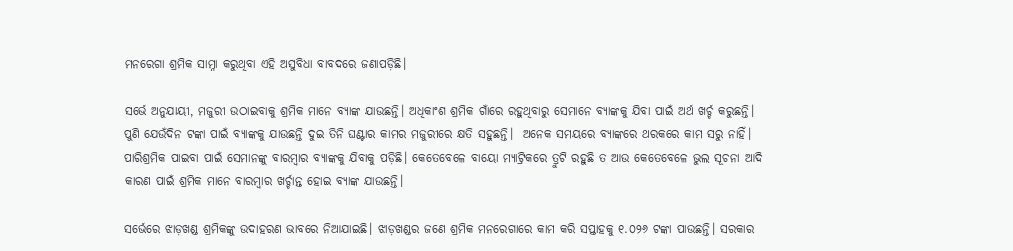ମନରେଗା ଶ୍ରମିକ ସାମ୍ନା କରୁଥିବା ଏହି ଅସୁବିଧା ବାବଦରେ ଜଣାପଡ଼ିଛି।

ସର୍ଭେ ଅନୁଯାୟୀ, ମଜୁରୀ ଉଠାଇବାକୁ ଶ୍ରମିକ ମାନେ ବ୍ୟାଙ୍କ ଯାଉଛନ୍ତି। ଅଧିକାଂଶ ଶ୍ରମିକ ଗାଁରେ ରହୁଥିବାରୁ ସେମାନେ ବ୍ୟାଙ୍କକୁ ଯିବା ପାଇଁ ଅର୍ଥ ଖର୍ଚ୍ଚ କରୁଛନ୍ତି। ପୁଣି ଯେଉଁଦିନ ଟଙ୍କା ପାଇଁ ବ୍ୟାଙ୍କକୁ ଯାଉଛନ୍ତି ଦୁଇ ତିନି ଘଣ୍ଟାର କାମର ମଜୁରୀରେ କ୍ଷତି ସହୁଛନ୍ତି।  ଅନେକ ସମୟରେ ବ୍ୟାଙ୍କରେ ଥରକରେ କାମ ସରୁ ନାହିଁ। ପାରିଶ୍ରମିକ ପାଇବା ପାଇଁ ସେମାନଙ୍କୁ ବାରମ୍ବାର ବ୍ୟାଙ୍କକୁ ଯିବାକୁ ପଡ଼ିଛି। କେତେବେଳେ ବାୟୋ ମ୍ୟାଟ୍ରିକରେ ତ୍ରୁଟି ରହୁଛି ତ ଆଉ କେତେବେଳେ ଭୁଲ ସୂଚନା ଆଦି କାରଣ ପାଇଁ ଶ୍ରମିକ ମାନେ ବାରମ୍ୱାର ଖର୍ଚ୍ଚାନ୍ତ ହୋଇ ବ୍ୟାଙ୍କ ଯାଉଛନ୍ତି।

ସର୍ଭେରେ ଝାଡ଼ଖଣ୍ଡ ଶ୍ରମିକଙ୍କୁ ଉଦାହରଣ ଭାବରେ ନିଆଯାଇଛି। ଝାଡ଼ଖଣ୍ଡର ଜଣେ ଶ୍ରମିକ ମନରେଗାରେ କାମ କରି ସପ୍ତାହକୁ ୧.୦୨୬ ଟଙ୍କା ପାଉଛନ୍ତି। ସରକାର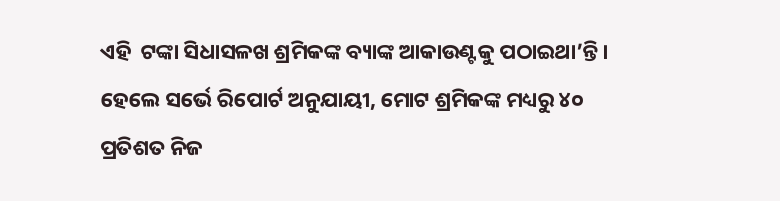ଏହି  ଟଙ୍କା ସିଧାସଳଖ ଶ୍ରମିକଙ୍କ ବ୍ୟାଙ୍କ ଆକାଉଣ୍ଟକୁ ପଠାଇଥା’ନ୍ତି। ହେଲେ ସର୍ଭେ ରିପୋର୍ଟ ଅନୁଯାୟୀ, ମୋଟ ଶ୍ରମିକଙ୍କ ମଧ୍ୟରୁ ୪୦ ପ୍ରତିଶତ ନିଜ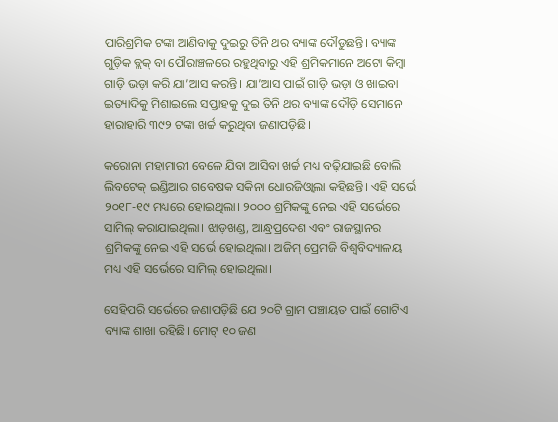ପାରିଶ୍ରମିକ ଟଙ୍କା ଆଣିବାକୁ ଦୁଇରୁ ତିନି ଥର ବ୍ୟାଙ୍କ ଦୌଡୁଛନ୍ତି। ବ୍ୟାଙ୍କ ଗୁଡ଼ିକ ବ୍ଲକ୍ ବା ପୌରାଞ୍ଚଳରେ ରହୁଥିବାରୁ ଏହି ଶ୍ରମିକମାନେ ଅଟୋ କିମ୍ୱା ଗାଡ଼ି ଭଡ଼ା କରି ଯା’ଆସ କରନ୍ତି। ଯା’ଆସ ପାଇଁ ଗାଡ଼ି ଭଡ଼ା ଓ ଖାଇବା ଇତ୍ୟାଦିକୁ ମିଶାଇଲେ ସପ୍ତାହକୁ ଦୁଇ ତିନି ଥର ବ୍ୟାଙ୍କ ଦୌଡ଼ି ସେମାନେ ହାରାହାରି ୩୯୨ ଟଙ୍କା ଖର୍ଚ୍ଚ କରୁଥିବା ଜଣାପଡ଼ିଛି।

କରୋନା ମହାମାରୀ ବେଳେ ଯିବା ଆସିବା ଖର୍ଚ୍ଚ ମଧ୍ୟ ବଢ଼ିଯାଇଛି ବୋଲି ଲିବଟେକ୍ ଇଣ୍ଡିଆର ଗବେଷକ ସକିନା ଧୋରଜିଓ୍ୱାଲା କହିଛନ୍ତି। ଏହି ସର୍ଭେ ୨୦୧୮-୧୯ ମଧ୍ୟରେ ହୋଇଥିଲା। ୨୦୦୦ ଶ୍ରମିକଙ୍କୁ ନେଇ ଏହି ସର୍ଭେରେ ସାମିଲ୍ କରାଯାଇଥିଲା। ଝାଡ଼ଖଣ୍ଡ, ଆନ୍ଧ୍ରପ୍ରଦେଶ ଏବଂ ରାଜସ୍ଥାନର ଶ୍ରମିକଙ୍କୁ ନେଇ ଏହି ସର୍ଭେ ହୋଇଥିଲା। ଅଜିମ୍ ପ୍ରେମଜି ବିଶ୍ୱବିଦ୍ୟାଳୟ ମଧ୍ୟ ଏହି ସର୍ଭେରେ ସାମିଲ୍ ହୋଇଥିଲା।

ସେହିପରି ସର୍ଭେରେ ଜଣାପଡ଼ିଛି ଯେ ୨୦ଟି ଗ୍ରାମ ପଞ୍ଚାୟତ ପାଇଁ ଗୋଟିଏ ବ୍ୟାଙ୍କ ଶାଖା ରହିଛି। ମୋଟ୍ ୧୦ ଜଣ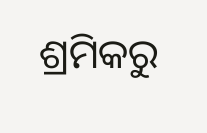ଶ୍ରମିକରୁ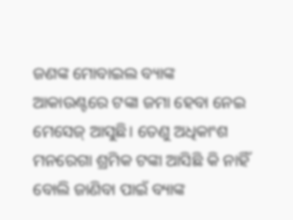ଜଣଙ୍କ ମୋବାଇଲ ବ୍ୟାଙ୍କ ଆକାଉଣ୍ଟରେ ଟଙ୍କା ଜମା ହେବା ନେଇ ମେସେଜ୍ ଆସୁଛି। ତେଣୁ ଅଧିକାଂଶ ମନରେଗା ଶ୍ରମିକ ଟଙ୍କା ଆସିଛି କି ନାହିଁ ବୋଲି ଜାଣିବା ପାଇଁ ବ୍ୟାଙ୍କ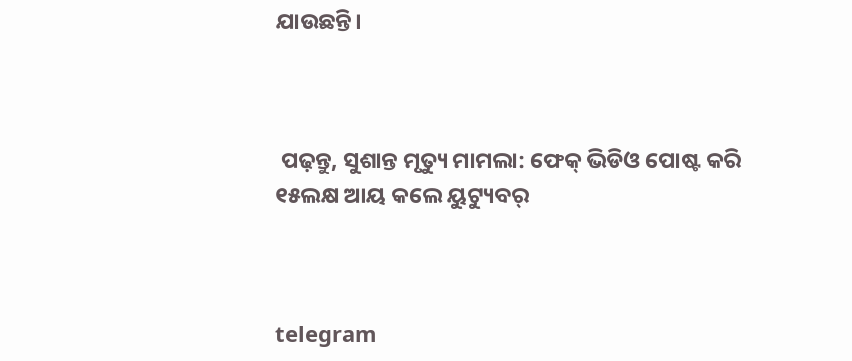ଯାଉଛନ୍ତି।



 ପଢ଼ନ୍ତୁ, ସୁଶାନ୍ତ ମୃତ୍ୟୁ ମାମଲା: ଫେକ୍ ଭିଡିଓ ପୋଷ୍ଟ କରି ୧୫ଲକ୍ଷ ଆୟ କଲେ ୟୁଟ୍ୟୁବର୍



telegram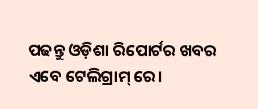ପଢନ୍ତୁ ଓଡ଼ିଶା ରିପୋର୍ଟର ଖବର ଏବେ ଟେଲିଗ୍ରାମ୍ ରେ।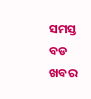ସମସ୍ତ ବଡ ଖବର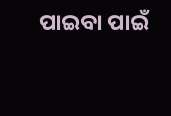ପାଇବା ପାଇଁ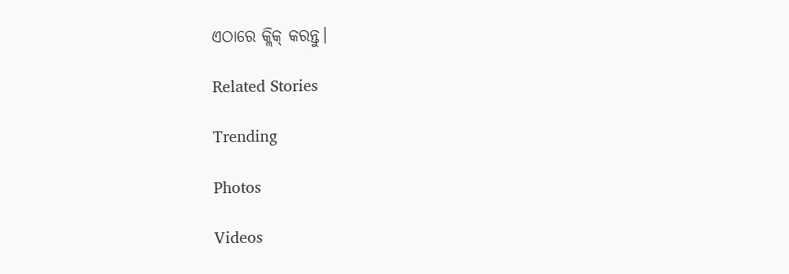ଏଠାରେ କ୍ଲିକ୍ କରନ୍ତୁ।

Related Stories

Trending

Photos

Videos